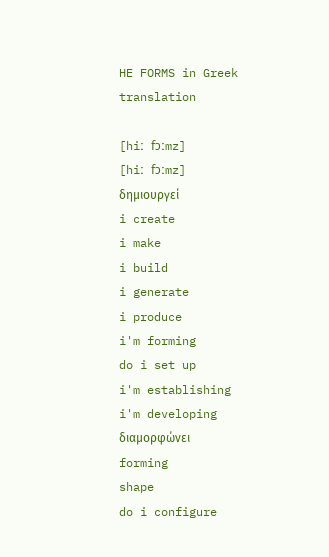HE FORMS in Greek translation

[hiː fɔːmz]
[hiː fɔːmz]
δημιουργεί
i create
i make
i build
i generate
i produce
i'm forming
do i set up
i'm establishing
i'm developing
διαμορφώνει
forming
shape
do i configure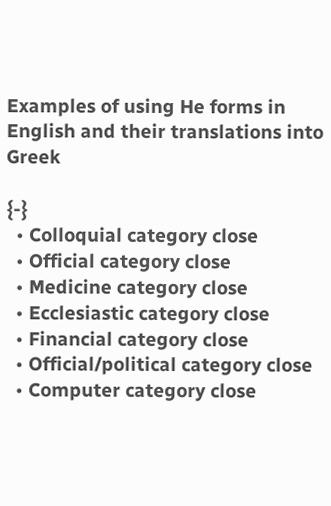Examples of using He forms in English and their translations into Greek

{-}
  • Colloquial category close
  • Official category close
  • Medicine category close
  • Ecclesiastic category close
  • Financial category close
  • Official/political category close
  • Computer category close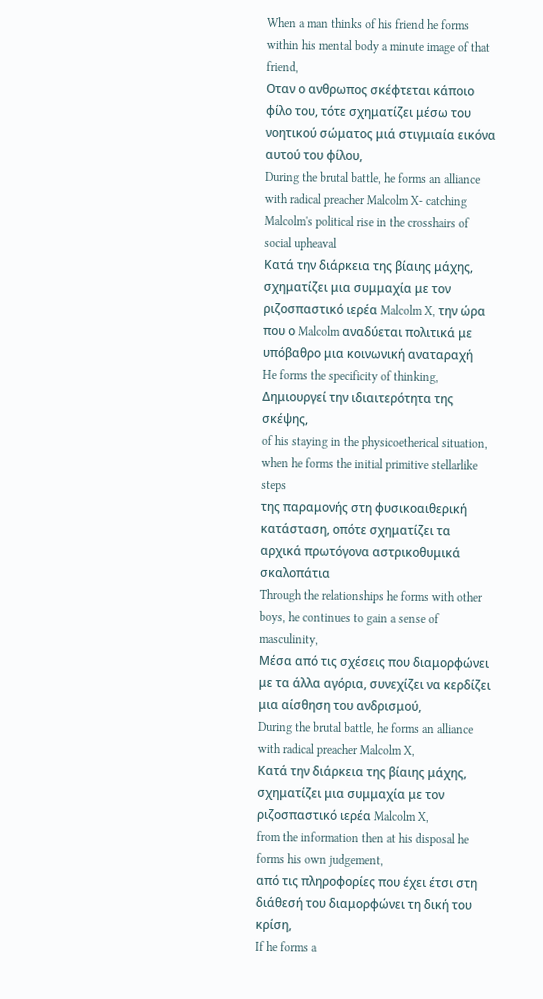When a man thinks of his friend he forms within his mental body a minute image of that friend,
Οταν ο ανθρωπος σκέφτεται κάποιο φίλο του, τότε σχηματίζει μέσω του νοητικού σώματος μιά στιγμιαία εικόνα αυτού του φίλου,
During the brutal battle, he forms an alliance with radical preacher Malcolm X- catching Malcolm's political rise in the crosshairs of social upheaval
Κατά την διάρκεια της βίαιης μάχης, σχηματίζει μια συμμαχία με τον ριζοσπαστικό ιερέα Malcolm X, την ώρα που ο Malcolm αναδύεται πολιτικά με υπόβαθρο μια κοινωνική αναταραχή
He forms the specificity of thinking,
Δημιουργεί την ιδιαιτερότητα της σκέψης,
of his staying in the physicoetherical situation, when he forms the initial primitive stellarlike steps
της παραμονής στη φυσικοαιθερική κατάσταση, οπότε σχηματίζει τα αρχικά πρωτόγονα αστρικοθυμικά σκαλοπάτια
Through the relationships he forms with other boys, he continues to gain a sense of masculinity,
Μέσα από τις σχέσεις που διαμορφώνει με τα άλλα αγόρια, συνεχίζει να κερδίζει μια αίσθηση του ανδρισμού,
During the brutal battle, he forms an alliance with radical preacher Malcolm X,
Κατά την διάρκεια της βίαιης μάχης, σχηματίζει μια συμμαχία με τον ριζοσπαστικό ιερέα Malcolm X,
from the information then at his disposal he forms his own judgement,
από τις πληροφορίες που έχει έτσι στη διάθεσή του διαμορφώνει τη δική του κρίση,
If he forms a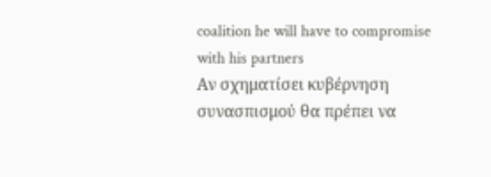coalition he will have to compromise with his partners
Αν σχηματίσει κυβέρνηση συνασπισμού θα πρέπει να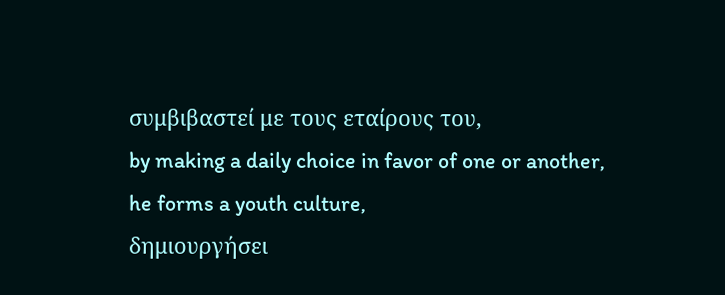συμβιβαστεί με τους εταίρους του,
by making a daily choice in favor of one or another, he forms a youth culture,
δημιουργήσει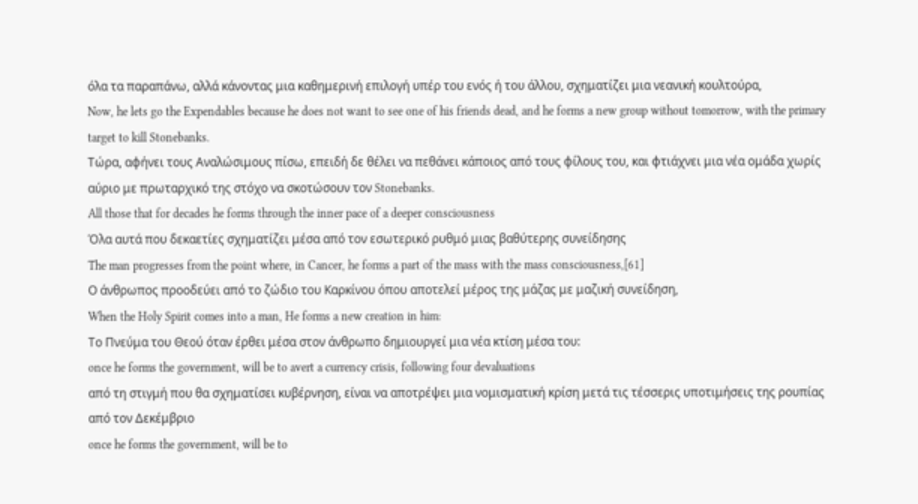όλα τα παραπάνω, αλλά κάνοντας μια καθημερινή επιλογή υπέρ του ενός ή του άλλου, σχηματίζει μια νεανική κουλτούρα,
Now, he lets go the Expendables because he does not want to see one of his friends dead, and he forms a new group without tomorrow, with the primary target to kill Stonebanks.
Τώρα, αφήνει τους Αναλώσιμους πίσω, επειδή δε θέλει να πεθάνει κάποιος από τους φίλους του, και φτιάχνει μια νέα ομάδα χωρίς αύριο με πρωταρχικό της στόχο να σκοτώσουν τον Stonebanks.
All those that for decades he forms through the inner pace of a deeper consciousness
Όλα αυτά που δεκαετίες σχηματίζει μέσα από τον εσωτερικό ρυθμό μιας βαθύτερης συνείδησης
The man progresses from the point where, in Cancer, he forms a part of the mass with the mass consciousness,[61]
Ο άνθρωπος προοδεύει από το ζώδιο του Καρκίνου όπου αποτελεί μέρος της μάζας με μαζική συνείδηση,
When the Holy Spirit comes into a man, He forms a new creation in him:
Το Πνεύμα του Θεού όταν έρθει μέσα στον άνθρωπο δημιουργεί μια νέα κτίση μέσα του:
once he forms the government, will be to avert a currency crisis, following four devaluations
από τη στιγμή που θα σχηματίσει κυβέρνηση, είναι να αποτρέψει μια νομισματική κρίση μετά τις τέσσερις υποτιμήσεις της ρουπίας από τον Δεκέμβριο
once he forms the government, will be to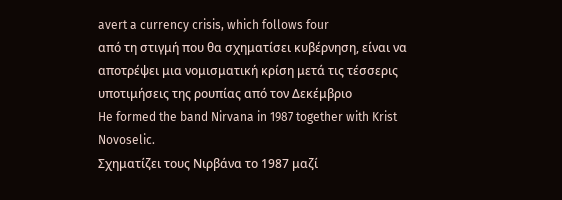avert a currency crisis, which follows four
από τη στιγμή που θα σχηματίσει κυβέρνηση, είναι να αποτρέψει μια νομισματική κρίση μετά τις τέσσερις υποτιμήσεις της ρουπίας από τον Δεκέμβριο
He formed the band Nirvana in 1987 together with Krist Novoselic.
Σχηματίζει τους Νιρβάνα το 1987 μαζί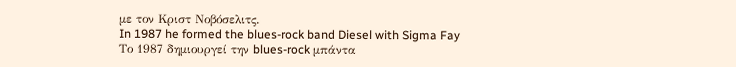με τον Κριστ Νοβόσελιτς.
In 1987 he formed the blues-rock band Diesel with Sigma Fay
Το 1987 δημιουργεί την blues-rock μπάντα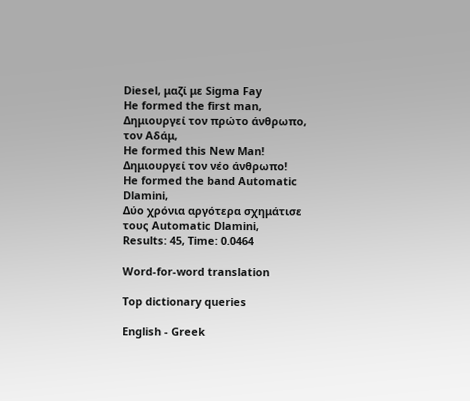Diesel, μαζί με Sigma Fay
He formed the first man,
Δημιουργεί τον πρώτο άνθρωπο, τον Αδάμ,
He formed this New Man!
Δημιουργεί τον νέο άνθρωπο!
He formed the band Automatic Dlamini,
Δύο χρόνια αργότερα σχημάτισε τους Automatic Dlamini,
Results: 45, Time: 0.0464

Word-for-word translation

Top dictionary queries

English - Greek